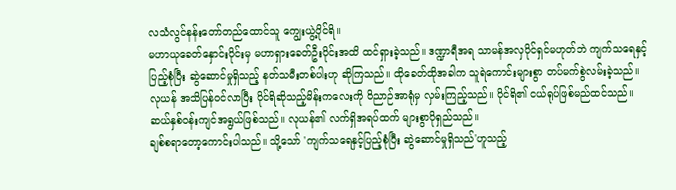လသံလွင်နန်းတော်တည်ထောင်သူ ကျွေးယွဲ့ပိုင်ရိ။
မဟာယုခေတ်နှောင်းပိုင်းမှ မဟာရှားခေတ်ဦးပိုင်းအထိ ထင်ရှားခဲ့သည်။ ဒဏ္ဍာရီအရ သာမန်အလှပိုင်ရှင်မဟုတ်ဘဲ ကျက်သရေနှင့်ပြည့်စုံပြီး ဆွဲဆောင်မှုရှိသည့် နတ်သမီးတစ်ပါးဟု ဆိုကြသည်။ ထိုခေတ်ထိုအခါက သူရဲကောင်းများစွာ တပ်မက်စွဲလမ်းခဲ့သည်။
လုယန် အသိပြန်ဝင်လာပြီး ပိုင်ရိဆိုသည့်မိန်းကလေးကို ဝိညာဉ်အာရုံမှ လှမ်းကြည့်သည်။ ပိုင်ရိ၏ ငယ်ရုပ်ဖြစ်မည်ထင်သည်။ ဆယ်နှစ်ဝန်းကျင်အရွယ်ဖြစ်သည်။ လုယန်၏ လက်ရှိအရပ်ထက် များစွာပိုရှည်သည်။
ချစ်စရာတော့ကောင်းပါသည်။ သို့သော် 'ကျက်သရေနှင့်ပြည့်စုံပြီး ဆွဲဆောင်မှုရှိသည်'ဟူသည့်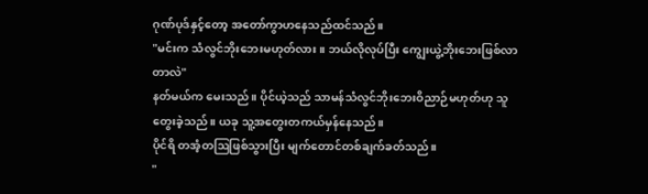ဂုဏ်ပုဒ်နှင့်တော့ အတော်ကွာဟနေသည်ထင်သည်။
"မင်းက သံလွင်ဘိုးဘေးမဟုတ်လား။ ဘယ်လိုလုပ်ပြီး ကျွေးယွဲ့ဘိုးဘေးဖြစ်လာတာလဲ"
နတ်မယ်က မေးသည်။ ပိုင်ယဲ့သည် သာမန်သံလွင်ဘိုးဘေးဝိညာဉ်မဟုတ်ဟု သူတွေးခဲ့သည်။ ယခု သူ့အတွေးတကယ်မှန်နေသည်။
ပိုင်ရိ တအံ့တဩဖြစ်သွားပြီး မျက်တောင်တစ်ချက်ခတ်သည်။
"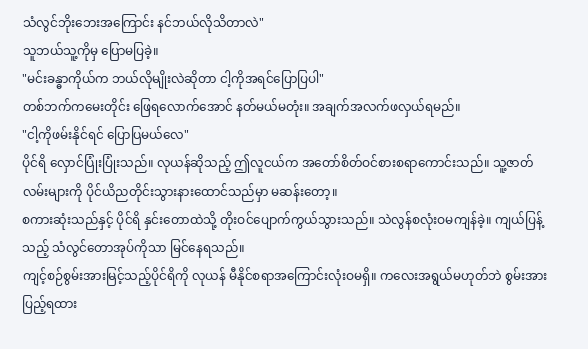သံလွင်ဘိုးဘေးအကြောင်း နင်ဘယ်လိုသိတာလဲ"
သူဘယ်သူ့ကိုမှ ပြောမပြခဲ့။
"မင်းခန္ဓာကိုယ်က ဘယ်လိုမျိုးလဲဆိုတာ ငါ့ကိုအရင်ပြောပြပါ"
တစ်ဘက်ကမေးတိုင်း ဖြေရလောက်အောင် နတ်မယ်မတုံး။ အချက်အလက်ဖလှယ်ရမည်။
"ငါ့ကိုဖမ်းနိုင်ရင် ပြောပြမယ်လေ"
ပိုင်ရိ လှောင်ပြုံးပြုံးသည်။ လုယန်ဆိုသည့် ဤလူငယ်က အတော်စိတ်ဝင်စားစရာကောင်းသည်။ သူ့ဇာတ်လမ်းများကို ပိုင်ယိညတိုင်းသွားနားထောင်သည်မှာ မဆန်းတော့။
စကားဆုံးသည်နှင့် ပိုင်ရိ နှင်းတောထဲသို့ တိုးဝင်ပျောက်ကွယ်သွားသည်။ သဲလွန်စလုံးဝမကျန်ခဲ့။ ကျယ်ပြန့်သည့် သံလွင်တောအုပ်ကိုသာ မြင်နေရသည်။
ကျင့်စဉ်စွမ်းအားမြင့်သည့်ပိုင်ရိကို လုယန် မီနိုင်စရာအကြောင်းလုံးဝမရှိ။ ကလေးအရွယ်မဟုတ်ဘဲ စွမ်းအားပြည့်ရထား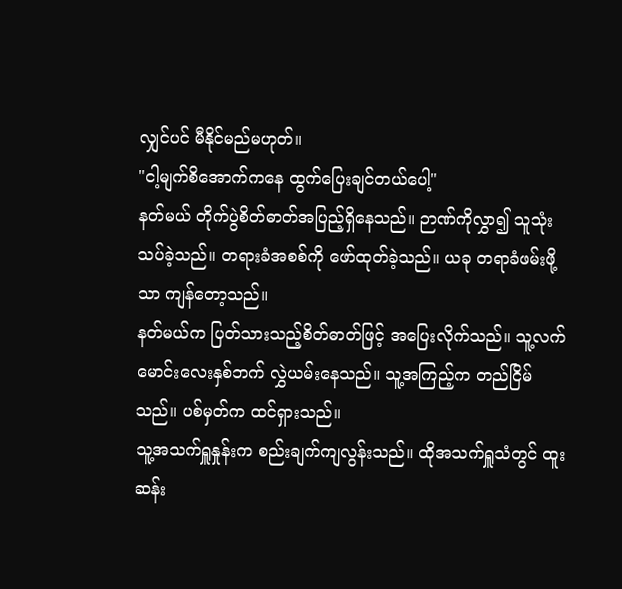လျှင်ပင် မီနိုင်မည်မဟုတ်။
"ငါ့မျက်စိအောက်ကနေ ထွက်ပြေးချင်တယ်ပေါ့"
နတ်မယ် တိုက်ပွဲစိတ်ဓာတ်အပြည့်ရှိနေသည်။ ဉာဏ်ကိုလွှာ၍ သူသုံးသပ်ခဲ့သည်။ တရားခံအစစ်ကို ဖော်ထုတ်ခဲ့သည်။ ယခု တရာခံဖမ်းဖို့သာ ကျန်တော့သည်။
နတ်မယ်က ပြတ်သားသည့်စိတ်ဓာတ်ဖြင့် အပြေးလိုက်သည်။ သူ့လက်မောင်းလေးနှစ်ဘက် လွှဲယမ်းနေသည်။ သူ့အကြည့်က တည်ငြိမ်သည်။ ပစ်မှတ်က ထင်ရှားသည်။
သူ့အသက်ရှူနှုန်းက စည်းချက်ကျလွန်းသည်။ ထိုအသက်ရှူသံတွင် ထူးဆန်း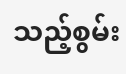သည့်စွမ်း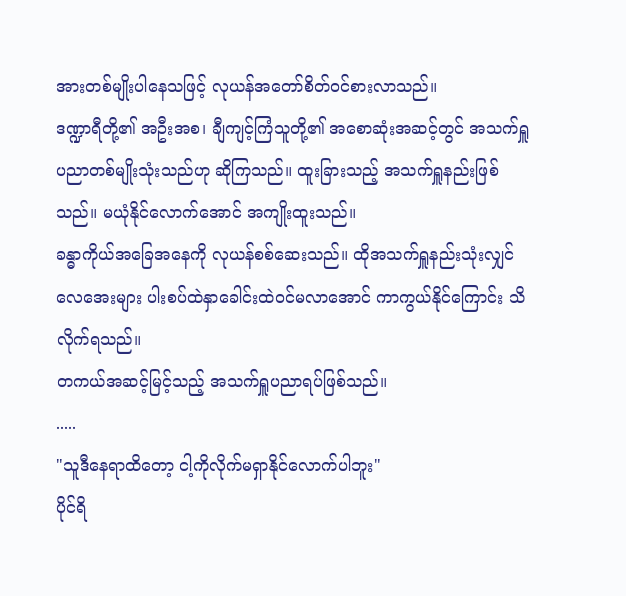အားတစ်မျိုးပါနေသဖြင့် လုယန်အတော်စိတ်ဝင်စားလာသည်။
ဒဏ္ဍာရီတို့၏ အဦးအစ၊ ချီကျင့်ကြံသူတို့၏ အစောဆုံးအဆင့်တွင် အသက်ရှူပညာတစ်မျိုးသုံးသည်ဟု ဆိုကြသည်။ ထူးခြားသည့် အသက်ရှူနည်းဖြစ်သည်။ မယုံနိုင်လောက်အောင် အကျိုးထူးသည်။
ခန္ဓာကိုယ်အခြေအနေကို လုယန်စစ်ဆေးသည်။ ထိုအသက်ရှူနည်းသုံးလျှင် လေအေးများ ပါးစပ်ထဲနှာခေါင်းထဲဝင်မလာအောင် ကာကွယ်နိုင်ကြောင်း သိလိုက်ရသည်။
တကယ်အဆင့်မြင့်သည့် အသက်ရှူပညာရပ်ဖြစ်သည်။
.....
"သူဒီနေရာထိတော့ ငါ့ကိုလိုက်မရှာနိုင်လောက်ပါဘူး"
ပိုင်ရိ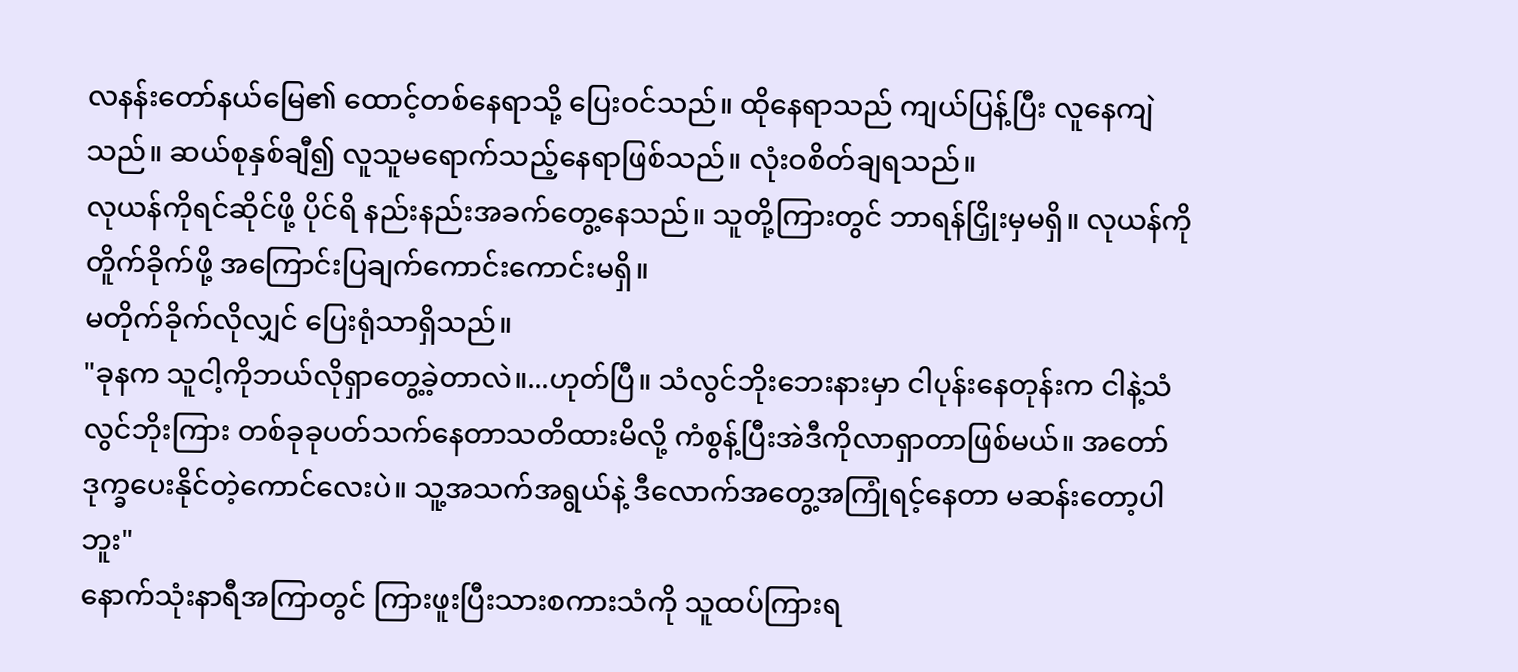လနန်းတော်နယ်မြေ၏ ထောင့်တစ်နေရာသို့ ပြေးဝင်သည်။ ထိုနေရာသည် ကျယ်ပြန့်ပြီး လူနေကျဲသည်။ ဆယ်စုနှစ်ချီ၍ လူသူမရောက်သည့်နေရာဖြစ်သည်။ လုံးဝစိတ်ချရသည်။
လုယန်ကိုရင်ဆိုင်ဖို့ ပိုင်ရိ နည်းနည်းအခက်တွေ့နေသည်။ သူတို့ကြားတွင် ဘာရန်ငြှိုးမှမရှိ။ လုယန်ကိုတိူက်ခိုက်ဖို့ အကြောင်းပြချက်ကောင်းကောင်းမရှိ။
မတိုက်ခိုက်လိုလျှင် ပြေးရုံသာရှိသည်။
"ခုနက သူငါ့ကိုဘယ်လိုရှာတွေ့ခဲ့တာလဲ။...ဟုတ်ပြီ။ သံလွင်ဘိုးဘေးနားမှာ ငါပုန်းနေတုန်းက ငါနဲ့သံလွင်ဘိုးကြား တစ်ခုခုပတ်သက်နေတာသတိထားမိလို့ ကံစွန့်ပြီးအဲဒီကိုလာရှာတာဖြစ်မယ်။ အတော်ဒုက္ခပေးနိုင်တဲ့ကောင်လေးပဲ။ သူ့အသက်အရွယ်နဲ့ ဒီလောက်အတွေ့အကြုံရင့်နေတာ မဆန်းတော့ပါဘူး"
နောက်သုံးနာရီအကြာတွင် ကြားဖူးပြီးသားစကားသံကို သူထပ်ကြားရ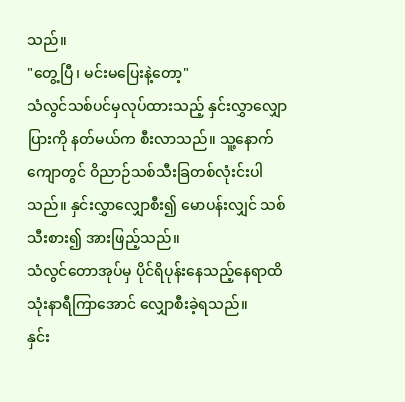သည်။
"တွေ့ပြီ၊ မင်းမပြေးနဲ့တော့"
သံလွင်သစ်ပင်မှလုပ်ထားသည့် နှင်းလွှာလျှောပြားကို နတ်မယ်က စီးလာသည်။ သူ့နောက်ကျောတွင် ဝိညာဉ်သစ်သီးခြတစ်လုံးင်းပါသည်။ နှင်းလွှာလျှောစီး၍ မောပန်းလျှင် သစ်သီးစား၍ အားဖြည့်သည်။
သံလွင်တောအုပ်မှ ပိုင်ရိပုန်းနေသည့်နေရာထိ သုံးနာရီကြာအောင် လျှောစီးခဲ့ရသည်။
နှင်း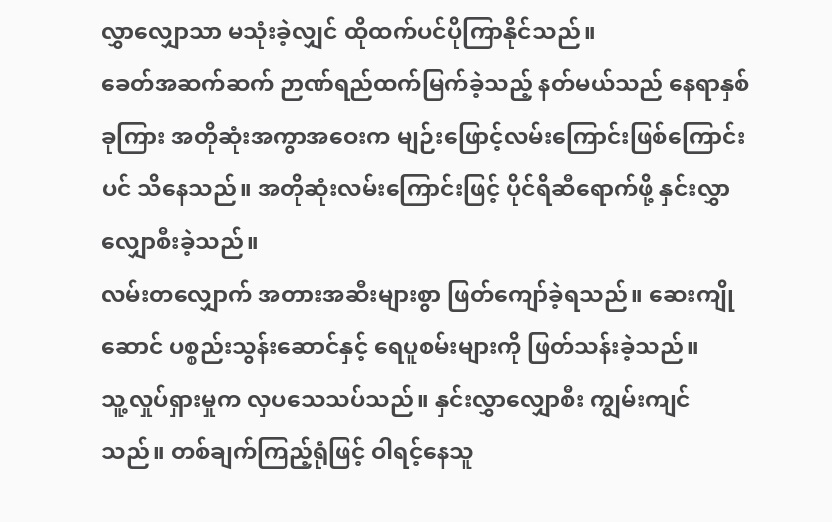လွှာလျှောသာ မသုံးခဲ့လျှင် ထိုထက်ပင်ပိုကြာနိုင်သည်။
ခေတ်အဆက်ဆက် ဉာဏ်ရည်ထက်မြက်ခဲ့သည့် နတ်မယ်သည် နေရာနှစ်ခုကြား အတိုဆုံးအကွာအဝေးက မျဉ်းဖြောင့်လမ်းကြောင်းဖြစ်ကြောင်းပင် သိနေသည်။ အတိုဆုံးလမ်းကြောင်းဖြင့် ပိုင်ရိဆီရောက်ဖို့ နှင်းလွှာလျှောစီးခဲ့သည်။
လမ်းတလျှောက် အတားအဆီးများစွာ ဖြတ်ကျော်ခဲ့ရသည်။ ဆေးကျိုဆောင် ပစ္စည်းသွန်းဆောင်နှင့် ရေပူစမ်းများကို ဖြတ်သန်းခဲ့သည်။
သူ့လှုပ်ရှားမှုက လှပသေသပ်သည်။ နှင်းလွှာလျှောစီး ကျွမ်းကျင်သည်။ တစ်ချက်ကြည့်ရုံဖြင့် ဝါရင့်နေသူ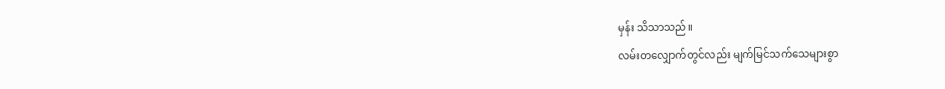မှန်း သိသာသည်။
လမ်းတလျှောက်တွင်လည်း မျက်မြင်သက်သေများစွာ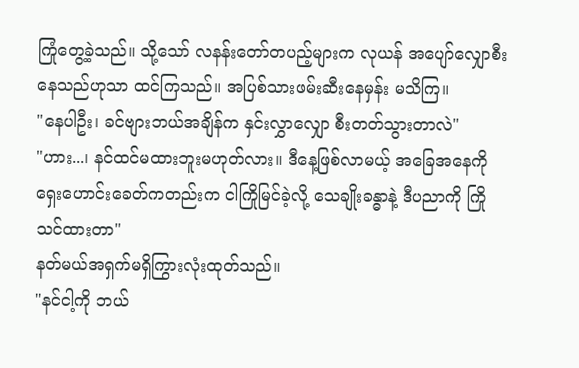ကြုံတွေ့ခဲ့သည်။ သို့သော် လနန်းတော်တပည့်များက လုယန် အပျော်လျှောစီးနေသည်ဟုသာ ထင်ကြသည်။ အပြစ်သားဖမ်းဆီးနေမှန်း မသိကြ။
"နေပါဦး၊ ခင်ဗျားဘယ်အချိန်က နှင်းလွှာလျှော စီးတတ်သွားတာလဲ"
"ဟား...၊ နင်ထင်မထားဘူးမဟုတ်လား။ ဒီနေ့ဖြစ်လာမယ့် အခြေအနေကို ရှေးဟောင်းခေတ်ကတည်းက ငါကြိုမြင်ခဲ့လို့ သေချိုးခန္ဓာနဲ့ ဒီပညာကို ကြိုသင်ထားတာ"
နတ်မယ်အရှက်မရှိကြွားလုံးထုတ်သည်။
"နင်ငါ့ကို ဘယ်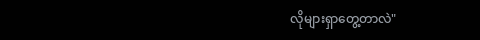လိုများရှာတွေ့တာလဲ"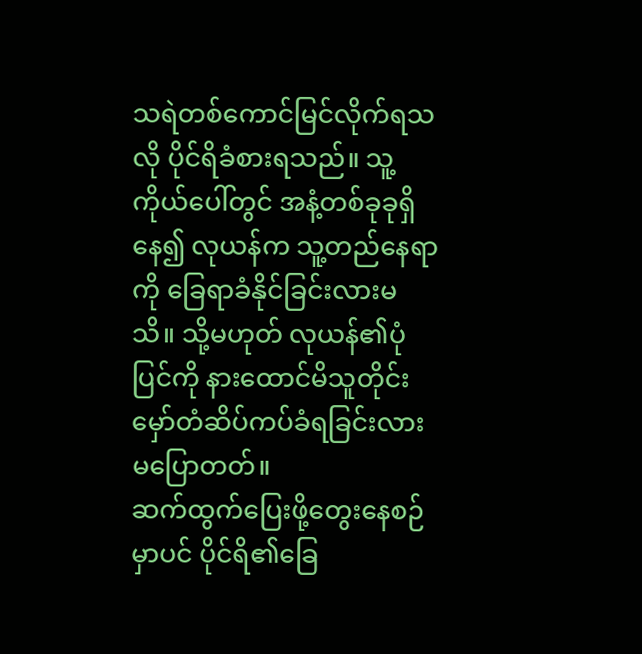သရဲတစ်ကောင်မြင်လိုက်ရသလို ပိုင်ရိခံစားရသည်။ သူ့ကိုယ်ပေါ်တွင် အနံ့တစ်ခုခုရှိနေ၍ လုယန်က သူ့တည်နေရာကို ခြေရာခံနိုင်ခြင်းလားမသိ။ သို့မဟုတ် လုယန်၏ပုံပြင်ကို နားထောင်မိသူတိုင်း မှော်တံဆိပ်ကပ်ခံရခြင်းလား မပြောတတ်။
ဆက်ထွက်ပြေးဖို့တွေးနေစဉ်မှာပင် ပိုင်ရိ၏ခြေ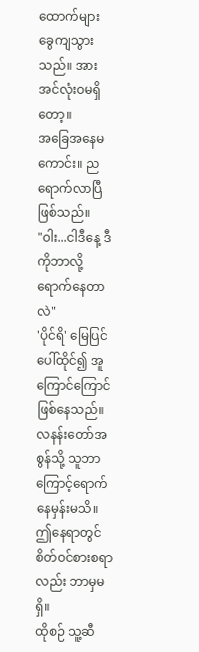ထောက်များ ခွေကျသွားသည်။ အားအင်လုံးဝမရှိတော့။
အခြေအနေမကောင်း။ ညရောက်လာပြီဖြစ်သည်။
"ဝါး...ငါဒီနေ့ ဒီကိုဘာလို့ရောက်နေတာလဲ"
'ပိုင်ရိ' မြေပြင်ပေါ်ထိုင်၍ အူကြောင်ကြောင်ဖြစ်နေသည်။ လနန်းတော်အစွန်သို့ သူဘာကြောင့်ရောက်နေမှန်းမသိ။ ဤနေရာတွင် စိတ်ဝင်စားစရာလည်း ဘာမှမရှိ။
ထိုစဉ် သူ့ဆီ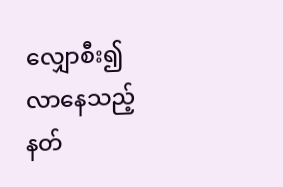လျှောစီး၍လာနေသည့် နတ်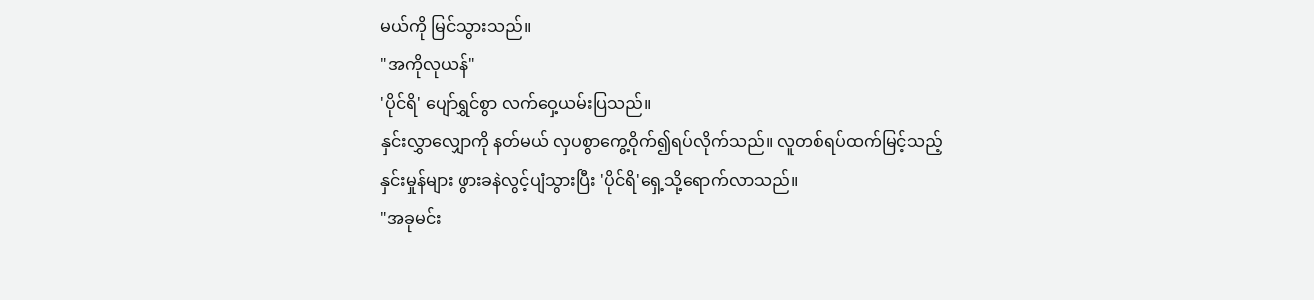မယ်ကို မြင်သွားသည်။
"အကိုလုယန်"
'ပိုင်ရိ' ပျော်ရွှင်စွာ လက်ဝှေ့ယမ်းပြသည်။
နှင်းလွှာလျှောကို နတ်မယ် လှပစွာကွေ့ဝိုက်၍ရပ်လိုက်သည်။ လူတစ်ရပ်ထက်မြင့်သည့်နှင်းမှုန်များ ဖွားခနဲလွင့်ပျံသွားပြီး 'ပိုင်ရိ'ရှေ့သို့ရောက်လာသည်။
"အခုမင်း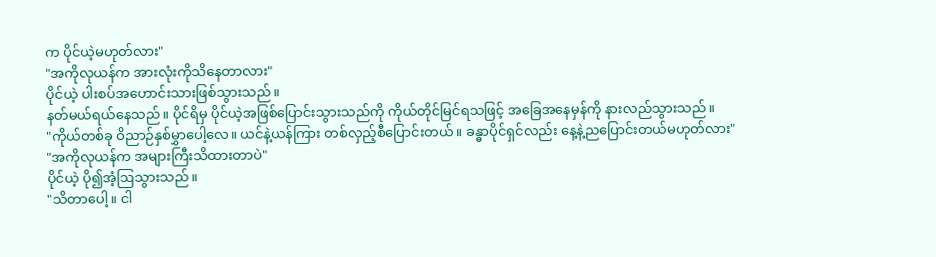က ပိုင်ယဲ့မဟုတ်လား"
"အကိုလုယန်က အားလုံးကိုသိနေတာလား"
ပိုင်ယဲ့ ပါးစပ်အဟောင်းသားဖြစ်သွားသည်။
နတ်မယ်ရယ်နေသည်။ ပိုင်ရိမှ ပိုင်ယဲ့အဖြစ်ပြောင်းသွားသည်ကို ကိုယ်တိုင်မြင်ရသဖြင့် အခြေအနေမှန်ကို နားလည်သွားသည်။
"ကိုယ်တစ်ခု ဝိညာဉ်နှစ်မွှာပေါ့လေ။ ယင်နဲ့ယန်ကြား တစ်လှည့်စီပြောင်းတယ်။ ခန္ဓာပိုင်ရှင်လည်း နေ့နဲ့ညပြောင်းတယ်မဟုတ်လား"
"အကိုလုယန်က အများကြီးသိထားတာပဲ"
ပိုင်ယဲ့ ပို၍အံ့ဩသွားသည်။
"သိတာပေါ့။ ငါ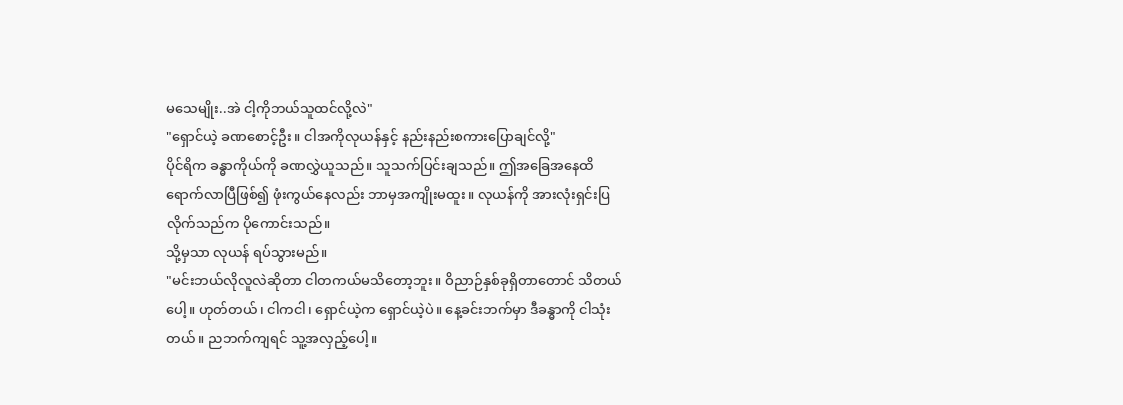မသေမျိုး..အဲ ငါ့ကိုဘယ်သူထင်လို့လဲ"
"ရှောင်ယဲ့ ခဏစောင့်ဦး။ ငါအကိုလုယန်နှင့် နည်းနည်းစကားပြောချင်လို့"
ပိုင်ရိက ခန္ဓာကိုယ်ကို ခဏလွှဲယူသည်။ သူသက်ပြင်းချသည်။ ဤအခြေအနေထိ ရောက်လာပြီဖြစ်၍ ဖုံးကွယ်နေလည်း ဘာမှအကျိုးမထူး။ လုယန်ကို အားလုံးရှင်းပြလိုက်သည်က ပိုကောင်းသည်။
သို့မှသာ လုယန် ရပ်သွားမည်။
"မင်းဘယ်လိုလူလဲဆိုတာ ငါတကယ်မသိတော့ဘူး။ ဝိညာဉ်နှစ်ခုရှိတာတောင် သိတယ်ပေါ့။ ဟုတ်တယ်၊ ငါကငါ၊ ရှောင်ယဲ့က ရှောင်ယဲ့ပဲ။ နေ့ခင်းဘက်မှာ ဒီခန္ဓာကို ငါသုံးတယ်။ ညဘက်ကျရင် သူ့အလှည့်ပေါ့။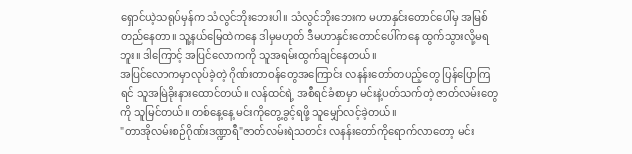ရှောင်ယဲ့သရုပ်မှန်က သံလွင်ဘိုးဘေးပါ။ သံလွင်ဘိုးဘေးက မဟာနှင်းတောင်ပေါ်မှ အမြစ်တည်နေတာ။ သူ့နယ်မြေထဲကနေ ဒါမှမဟုတ် ဒီမဟာနှင်းတောင်ပေါ်ကနေ ထွက်သွားလို့မရဘူး။ ဒါကြောင့် အပြင်လောကကို သူအရမ်းထွက်ချင်နေတယ်။
အပြင်လောကမှာလုပ်ခဲ့တဲ့ ဂိုဏ်းတာဝန်တွေအကြောင်း လနန်းတော်တပည့်တွေ ပြန်ပြောကြရင် သူအမြဲခိုးနားထောင်တယ်။ လန်ထင်ရဲ့ အစီရင်ခံစာမှာ မင်းနဲ့ပတ်သက်တဲ့ ဇာတ်လမ်းတွေကို သူမြင်တယ်။ တစ်နေ့နေ့ မင်းကိုတွေ့ခွင့်ရဖို့ သူမျှော်လင့်ခဲ့တယ်။
"တာအိုလမ်းစဉ်ဂိုဏ်းဒဏ္ဍာရီ"ဇာတ်လမ်းရဲသတင်း လနန်းတော်ကိုရောက်လာတော့ မင်း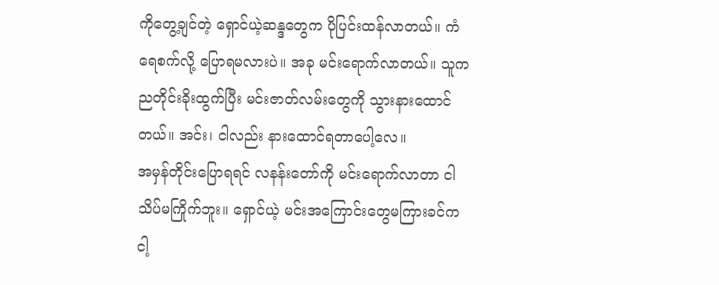ကိုတွေ့ချင်တဲ့ ရှောင်ယဲ့ဆန္ဒတွေက ပိုပြင်းထန်လာတယ်။ ကံရေစက်လို့ ပြောရမလားပဲ။ အခု မင်းရောက်လာတယ်။ သူက ညတိုင်းခိုးထွက်ပြီး မင်းဇာတ်လမ်းတွေကို သွားနားထောင်တယ်။ အင်း၊ ငါလည်း နားထောင်ရတာပေါ့လေ။
အမှန်တိုင်းပြောရရင် လနန်းတော်ကို မင်းရောက်လာတာ ငါသိပ်မကြိုက်ဘူး။ ရှောင်ယဲ့ မင်းအကြောင်းတွေမကြားခင်က ငါ့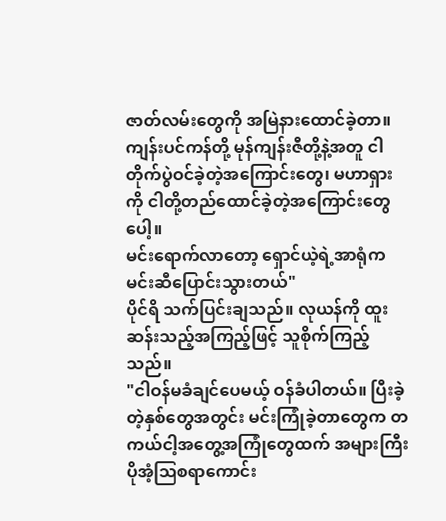ဇာတ်လမ်းတွေကို အမြဲနားထောင်ခဲ့တာ။ ကျန်းပင်ကန်တို့ မုန်ကျန်းဇီတို့နဲ့အတူ ငါတိုက်ပွဲဝင်ခဲ့တဲ့အကြောင်းတွေ၊ မဟာရှားကို ငါတို့တည်ထောင်ခဲ့တဲ့အကြောင်းတွေပေါ့။
မင်းရောက်လာတော့ ရှောင်ယဲ့ရဲ့အာရုံက မင်းဆီပြောင်းသွားတယ်"
ပိုင်ရိ သက်ပြင်းချသည်။ လုယန်ကို ထူးဆန်းသည့်အကြည့်ဖြင့် သူစိုက်ကြည့်သည်။
"ငါဝန်မခံချင်ပေမယ့် ဝန်ခံပါတယ်။ ပြီးခဲ့တဲ့နှစ်တွေအတွင်း မင်းကြုံခဲ့တာတွေက တကယ်ငါ့အတွေ့အကြုံတွေထက် အများကြီးပိုအံ့ဩစရာကောင်း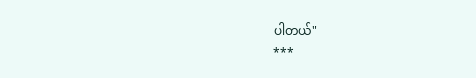ပါတယ်"
***